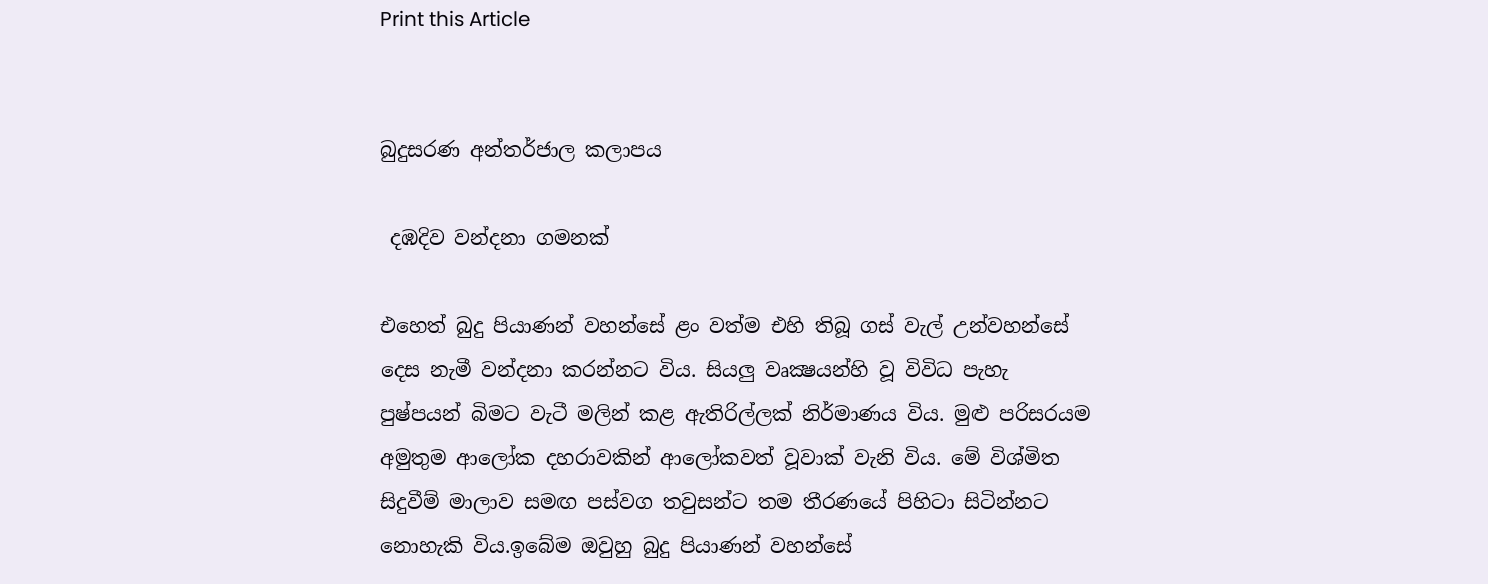Print this Article


බුදුසරණ අන්තර්ජාල කලාපය

 දඹදිව වන්දනා ගමනක්

එහෙත් බුදු පියාණන් වහන්සේ ළං වත්ම එහි තිබූ ගස් වැල් උන්වහන්සේ දෙස නැමී වන්දනා කරන්නට විය. සියලු වෘක්‍ෂයන්හි වූ විවිධ පැහැ පුෂ්පයන් බිමට වැටී මලින් කළ ඇතිරිල්ලක් නිර්මාණය විය. මුළු පරිසරයම අමුතුම ආලෝක දහරාවකින් ආලෝකවත් වූවාක් වැනි විය. මේ විශ්මිත සිදුවීම් මාලාව සමඟ පස්වග තවුසන්ට තම තීරණයේ පිහිටා සිටින්නට නොහැකි විය.ඉබේම ඔවුහු බුදු පියාණන් වහන්සේ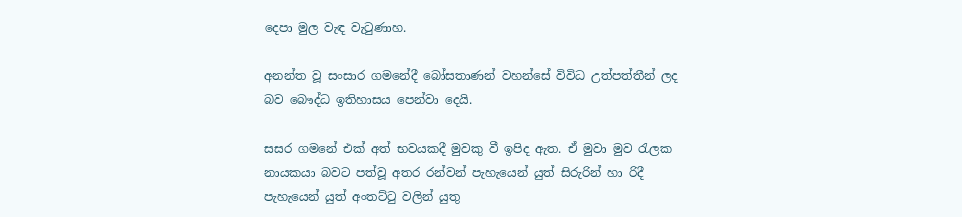දෙපා මුල වැඳ වැටුණාහ.

අනන්ත වූ සංසාර ගමනේදී බෝසතාණන් වහන්සේ විවිධ උත්පත්තීන් ලද බව බෞද්ධ ඉතිහාසය පෙන්වා දෙයි.

සසර ගමනේ එක් අත් භවයකදී මුවකු වී ඉපිද ඇත. ඒ මුවා මුව රැලක නායකයා බවට පත්වූ අතර රන්වන් පැහැයෙන් යුත් සිරුරින් හා රිදී පැහැයෙන් යුත් අංතට්ටු වලින් යුතු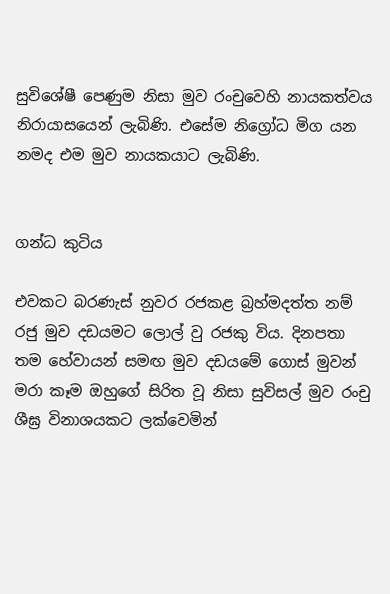සුවිශේෂී පෙණුම නිසා මුව රංචුවෙහි නායකත්වය නිරායාසයෙන් ලැබිණි. එසේම නිග්‍රෝධ මිග යන නමද එම මුව නායකයාට ලැබිණි.


ගන්ධ කුටිය

එවකට බරණැස් නුවර රජකළ බ්‍රහ්මදත්ත නම් රජු මුව දඩයමට ලොල් වු රජකු විය. දිනපතා තම හේවායන් සමඟ මුව දඩයමේ ගොස් මුවන් මරා කෑම ඔහුගේ සිරිත වූ නිසා සුවිසල් මුව රංචු ශීඝ්‍ර විනාශයකට ලක්වෙමින්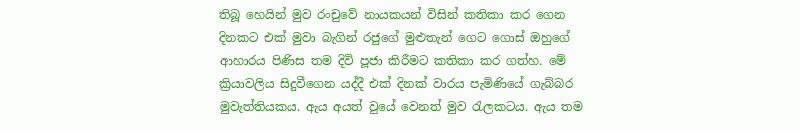තිබූ හෙයින් මුව රංචුවේ නායකයන් විසින් කතිකා කර ගෙන දිනකට එක් මුවා බැගින් රජුගේ මුළුතැන් ගෙට ගොස් ඔහුගේ ආහාරය පිණිස තම දිවි පූජා කිරීමට කතිකා කර ගත්හ. මේ ක්‍රියාවලිය සිදුවීගෙන යද්දී එක් දිනක් වාරය පැමිණියේ ගැබ්බර මුවැත්තියකය. ඇය අයත් වුයේ වෙනත් මුව රැලකටය. ඇය තම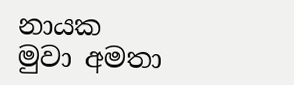නායක මුවා අමතා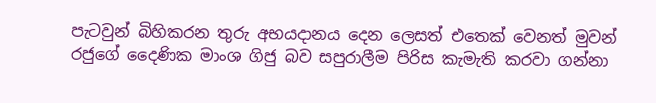පැටවුන් බිහිකරන තුරු අභයදානය දෙන ලෙසත් එතෙක් වෙනත් මුවන් රජුගේ දෛණික මාංශ ගිජු බව සපුරාලීම පිරිස කැමැති කරවා ගන්නා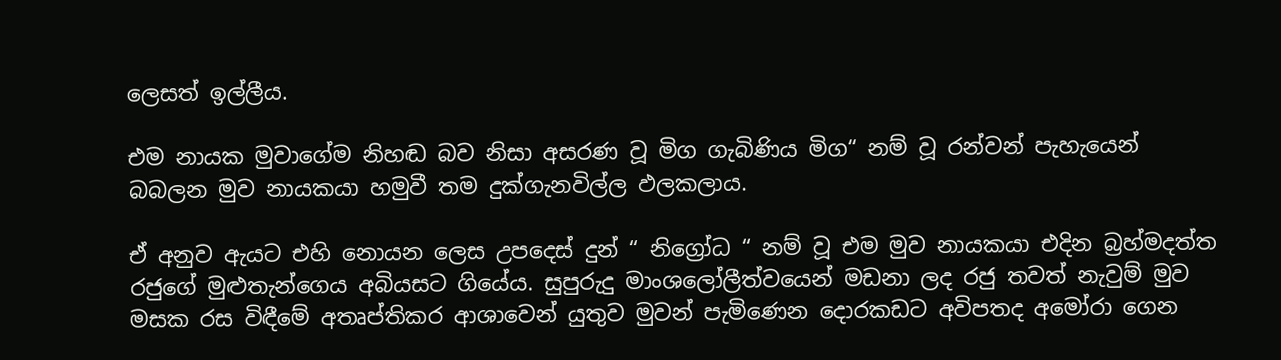ලෙසත් ඉල්ලීය.

එම නායක මුවාගේම නිහඬ බව නිසා අසරණ වූ මිග ගැබිණිය මිග“ නම් වූ රන්වන් පැහැයෙන් බබලන මුව නායකයා හමුවී තම දුක්ගැනවිල්ල ඵලකලාය.

ඒ අනුව ඇයට එහි නොයන ලෙස උපදෙස් දුන් “ නිග්‍රෝධ “ නම් වූ එම මුව නායකයා එදින බ්‍රහ්මදත්ත රජුගේ මුළුතැන්ගෙය අබියසට ගියේය. සුපුරුදු මාංශලෝලීත්වයෙන් මඩනා ලද රජු තවත් නැවුම් මුව මසක රස විඳීමේ අතෘප්තිකර ආශාවෙන් යුතුව මුවන් පැමිණෙන දොරකඩට අවිපතද අමෝරා ගෙන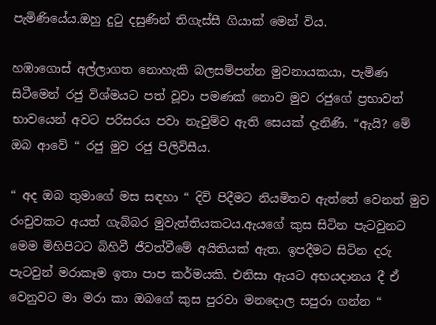පැමිණියේය.ඔහු දුටු දසුණින් තිගැස්සී ගියාක් මෙන් විය.

හඹාගොස් අල්ලාගත නොහැකි බලසම්පන්න මුවනායකයා, පැමිණ සිටීමෙන් රජු විශ්මයට පත් වූවා පමණක් නොව මුව රජුගේ ප්‍රභාවත් භාවයෙන් අවට පරිසරය පවා නැවුම්ව ඇති සෙයක් දැනිණි. “ඇයි? මේ ඔබ ආවේ “ රජු මුව රජු පිලිවිසීය.

“ අද ඔබ තුමාගේ මස සඳහා “ දිවි පිදීමට නියමිතව ඇත්තේ වෙනත් මුව රංචුවකට අයත් ගැබ්බර මුවැත්තියකටය.ඇයගේ කුස සිටින පැටවුනට මෙම මිහිපිටට බිහිවී ජීවත්වීමේ අයිතියක් ඇත. ඉපදීමට සිටින දරු පැටවුන් මරාකෑම ඉතා පාප කර්මයකි. එනිසා ඇයට අභයදානය දී ඒ වෙනුවට මා මරා කා ඔබගේ කුස පුරවා මනදොල සපුරා ගන්න “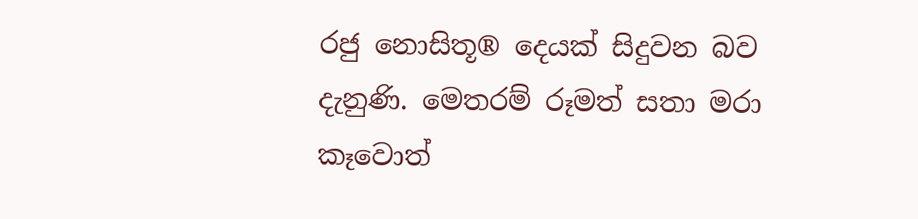රජු නොසිතූ® දෙයක් සිදුවන බව දැනුණි. මෙතරම් රූමත් සතා මරා කෑවොත්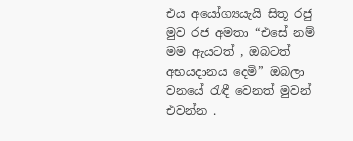එය අයෝග්‍යයැයි සිතූ රජු මුව රජ අමතා “එසේ නම් මම ඇයටත් , ඔබටත් අභයදානය දෙමි” ඔබලා වනයේ රැඳී වෙනත් මුවන් එවන්න .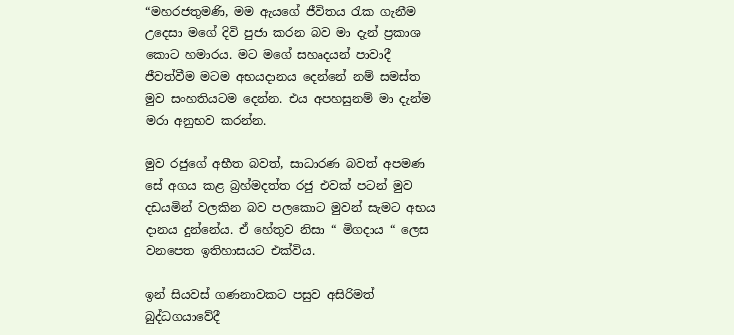“මහරජතුමණි, මම ඇයගේ ජීවිතය රැක ගැනීම උදෙසා මගේ දිවි පුජා කරන බව මා දැන් ප්‍රකාශ කොට හමාරය. මට මගේ සහෘදයන් පාවාදී ජීවත්වීම මටම අභයදානය දෙන්නේ නම් සමස්ත මුව සංහතියටම දෙන්න. එය අපහසුනම් මා දැන්ම මරා අනුභව කරන්න.

මුව රජුගේ අභීත බවත්, සාධාරණ බවත් අපමණ සේ අගය කළ බ්‍රහ්මදත්ත රජු එවක් පටන් මුව දඩයමින් වලකින බව පලකොට මුවන් සැමට අභය දානය දුන්නේය. ඒ හේතුව නිසා “ මිගදාය “ ලෙස වනපෙත ඉතිහාසයට එක්විය.

ඉන් සියවස් ගණනාවකට පසුව අසිරිමත් බුද්ධගයාවේදී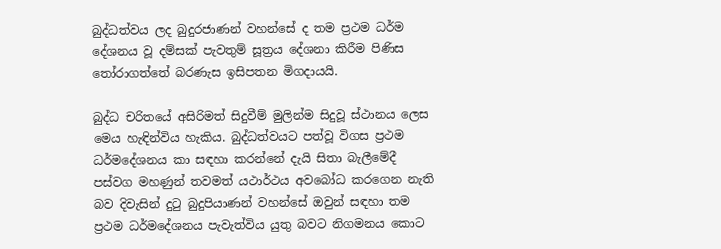බුද්ධත්වය ලද බුදුරජාණන් වහන්සේ ද තම ප්‍රථම ධර්ම දේශනය වූ දම්සක් පැවතුම් සූත්‍රය දේශනා කිරීම පිණිස තෝරාගත්තේ බරණැස ඉසිපතන මිගදායයි.

බුද්ධ චරිතයේ අසිරිමත් සිදුවීම් මුලින්ම සිදුවූ ස්ථානය ලෙස මෙය හැඳින්විය හැකිය. බුද්ධත්වයට පත්වූ විගස ප්‍රථම ධර්මදේශනය කා සඳහා කරන්නේ දැයි සිතා බැලීමේදී පස්වග මහණුන් තවමත් යථාර්ථය අවබෝධ කරගෙන නැති බව දිවැසින් දුටු බුදුපියාණන් වහන්සේ ඔවුන් සඳහා තම ප්‍රථම ධර්මදේශනය පැවැත්විය යුතු බවට නිගමනය කොට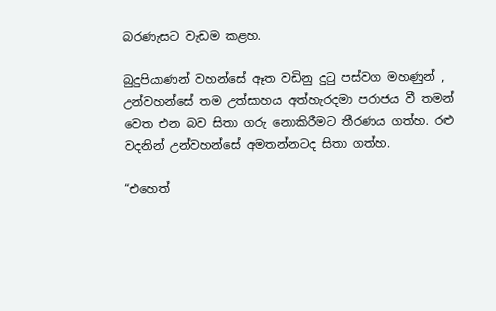බරණැසට වැඩම කළහ.

බුදුපියාණන් වහන්සේ ඈත වඩිනු දුටු පස්වග මහණුන් , උන්වහන්සේ තම උත්සාහය අත්හැරදමා පරාජය වී තමන් වෙත එන බව සිතා ගරු නොකිරීමට තීරණය ගත්හ. රළු වදනින් උන්වහන්සේ අමතන්නටද සිතා ගත්හ.

“එහෙත්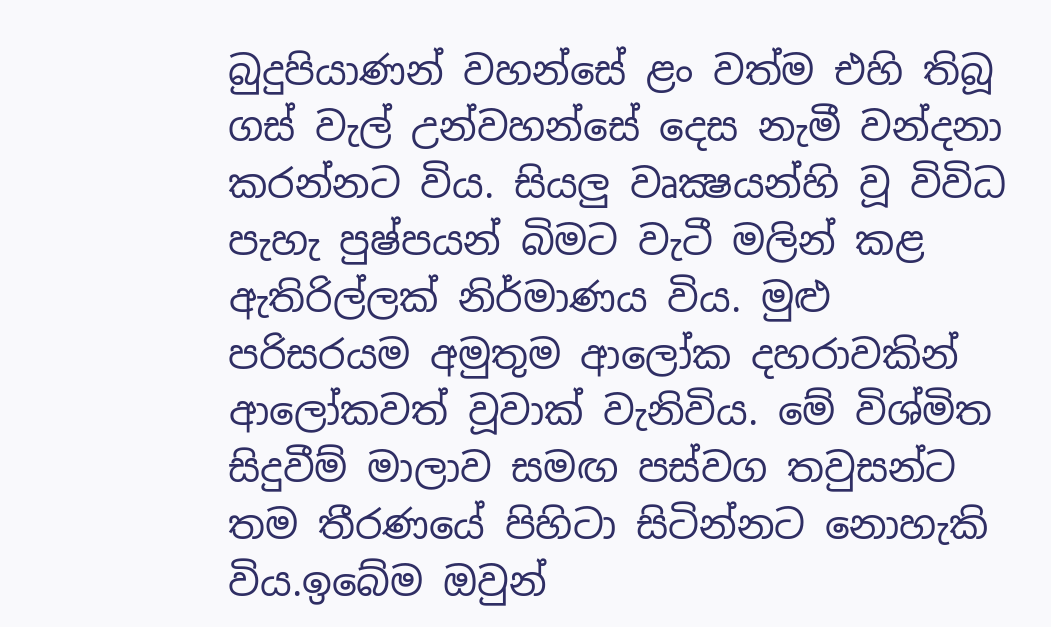බුදුපියාණන් වහන්සේ ළං වත්ම එහි තිබූ ගස් වැල් උන්වහන්සේ දෙස නැමී වන්දනා කරන්නට විය. සියලු වෘක්‍ෂයන්හි වූ විවිධ පැහැ පුෂ්පයන් බිමට වැටී මලින් කළ ඇතිරිල්ලක් නිර්මාණය විය. මුළු පරිසරයම අමුතුම ආලෝක දහරාවකින් ආලෝකවත් වූවාක් වැනිවිය. මේ විශ්මිත සිදුවීම් මාලාව සමඟ පස්වග තවුසන්ට තම තීරණයේ පිහිටා සිටින්නට නොහැකි විය.ඉබේම ඔවුන්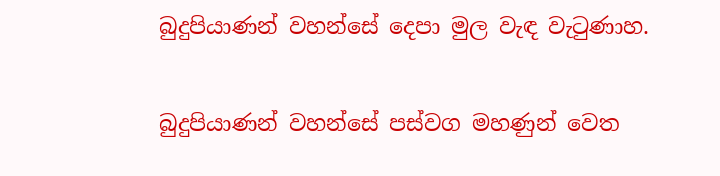බුදුපියාණන් වහන්සේ දෙපා මුල වැඳ වැටුණාහ.

බුදුපියාණන් වහන්සේ පස්වග මහණුන් වෙත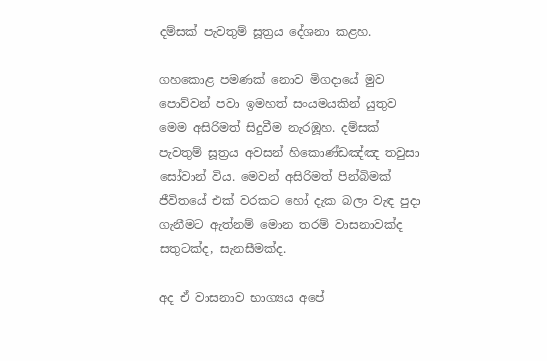දම්සක් පැවතුම් සූත්‍රය දේශනා කළහ.

ගහකොළ පමණක් නොව මිගදායේ මුව පොව්වන් පවා ඉමහත් සංයමයකින් යුතුව මෙම අසිරිමත් සිදුවීම නැරඹූහ. දම්සක් පැවතුම් සූත්‍රය අවසන් හිකොණ්ඩඤ්ඤ තවුසා සෝවාන් විය. මෙවන් අසිරිමත් පින්බිමක් ජීවිතයේ එක් වරකට හෝ දැක බලා වැඳ පුදා ගැනීමට ඇත්නම් මොන තරම් වාසනාවක්ද සතුටක්ද, සැනසීමක්ද.

අද ඒ වාසනාව භාග්‍යය අපේ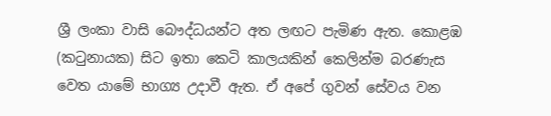ශ්‍රී ලංකා වාසි බෞද්ධයන්ට අත ලඟට පැමිණ ඇත. කොළඹ (කටුනායක) සිට ඉතා කෙටි කාලයකින් කෙලින්ම බරණැස වෙත යාමේ භාග්‍ය උදාවී ඇත. ඒ අපේ ගුවන් සේවය වන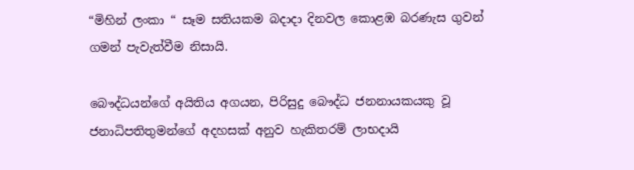“මිහින් ලංකා “ සෑම සතියකම බදාදා දිනවල කොළඹ බරණැස ගුවන් ගමන් පැවැත්වීම නිසායි.

බෞද්ධයන්ගේ අයිතිය අගයන, පිරිසුදු බෞද්ධ ජනනායකයකු වූ ජනාධිපතිතුමන්ගේ අදහසක් අනුව හැකිතරම් ලාභදායි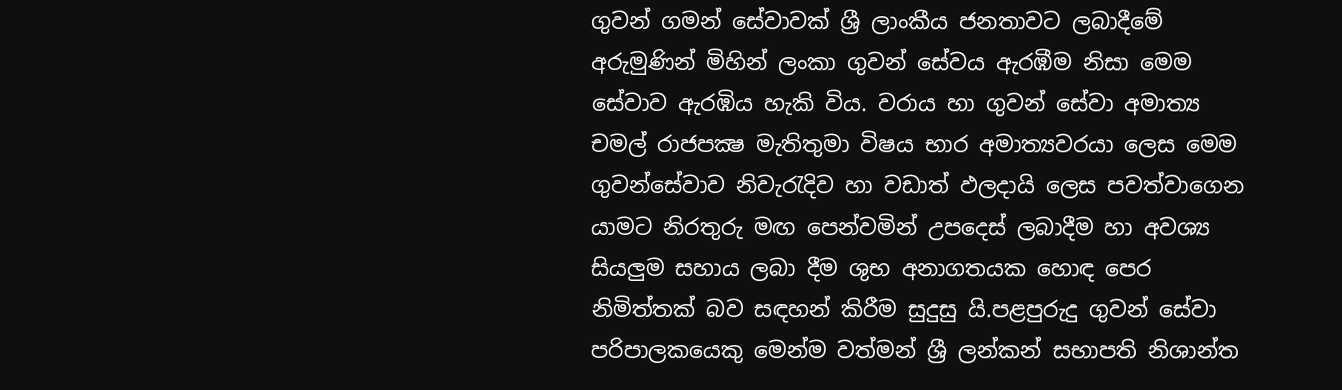ගුවන් ගමන් සේවාවක් ශ්‍රී ලාංකීය ජනතාවට ලබාදීමේ අරුමුණින් මිහින් ලංකා ගුවන් සේවය ඇරඹීම නිසා මෙම සේවාව ඇරඹිය හැකි විය. වරාය හා ගුවන් සේවා අමාත්‍ය චමල් රාජපක්‍ෂ මැතිතුමා විෂය භාර අමාත්‍යවරයා ලෙස මෙම ගුවන්සේවාව නිවැරැදිව හා වඩාත් ඵලදායි ලෙස පවත්වාගෙන යාමට නිරතුරු මඟ පෙන්වමින් උපදෙස් ලබාදීම හා අවශ්‍ය සියලුම සහාය ලබා දීම ශුභ අනාගතයක හොඳ පෙර නිමිත්තක් බව සඳහන් කිරීම සුදුසු යි.පළපුරුදු ගුවන් සේවා පරිපාලකයෙකු මෙන්ම වත්මන් ශ්‍රී ලන්කන් සභාපති නිශාන්ත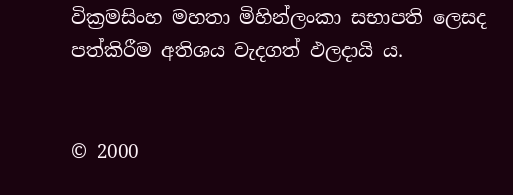වික්‍රමසිංහ මහතා මිහින්ලංකා සභාපති ලෙසද පත්කිරීම අතිශය වැදගත් ඵලදායි ය.


© 2000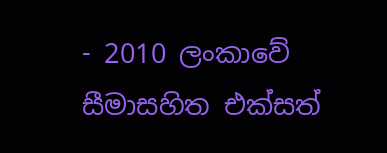- 2010 ලංකාවේ සීමාසහිත එක්සත්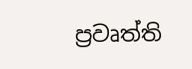ප්‍රවෘත්ති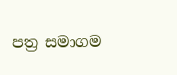පත්‍ර සමාගම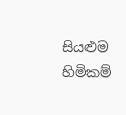සියළුම හිමිකම්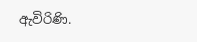ඇවිරිණි.